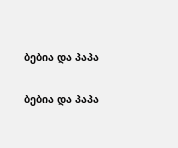ბებია და პაპა

ბებია და პაპა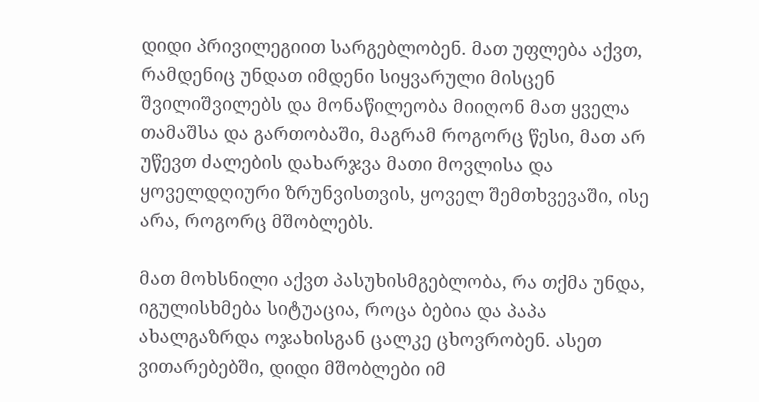დიდი პრივილეგიით სარგებლობენ. მათ უფლება აქვთ, რამდენიც უნდათ იმდენი სიყვარული მისცენ შვილიშვილებს და მონაწილეობა მიიღონ მათ ყველა თამაშსა და გართობაში, მაგრამ როგორც წესი, მათ არ უწევთ ძალების დახარჯვა მათი მოვლისა და ყოველდღიური ზრუნვისთვის, ყოველ შემთხვევაში, ისე არა, როგორც მშობლებს.

მათ მოხსნილი აქვთ პასუხისმგებლობა, რა თქმა უნდა, იგულისხმება სიტუაცია, როცა ბებია და პაპა ახალგაზრდა ოჯახისგან ცალკე ცხოვრობენ. ასეთ ვითარებებში, დიდი მშობლები იმ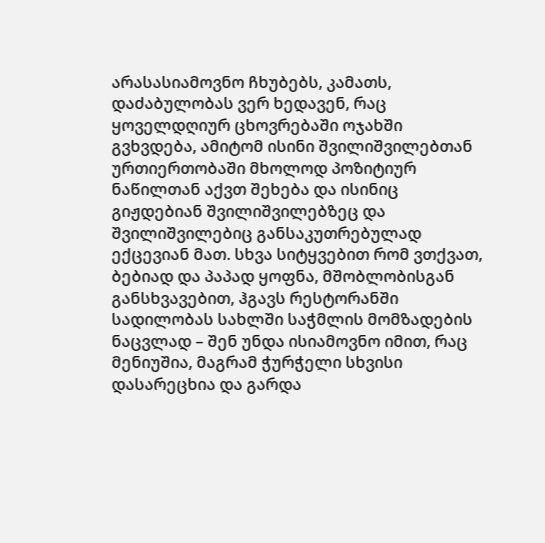არასასიამოვნო ჩხუბებს, კამათს, დაძაბულობას ვერ ხედავენ, რაც ყოველდღიურ ცხოვრებაში ოჯახში გვხვდება, ამიტომ ისინი შვილიშვილებთან ურთიერთობაში მხოლოდ პოზიტიურ ნაწილთან აქვთ შეხება და ისინიც გიჟდებიან შვილიშვილებზეც და შვილიშვილებიც განსაკუთრებულად ექცევიან მათ. სხვა სიტყვებით რომ ვთქვათ, ბებიად და პაპად ყოფნა, მშობლობისგან განსხვავებით, ჰგავს რესტორანში სადილობას სახლში საჭმლის მომზადების ნაცვლად – შენ უნდა ისიამოვნო იმით, რაც მენიუშია, მაგრამ ჭურჭელი სხვისი დასარეცხია და გარდა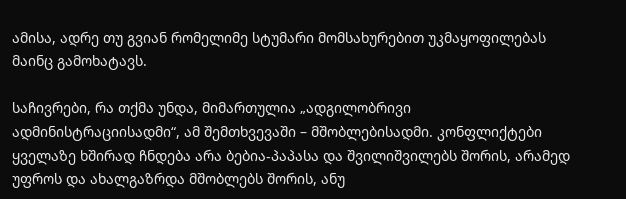ამისა, ადრე თუ გვიან რომელიმე სტუმარი მომსახურებით უკმაყოფილებას მაინც გამოხატავს.

საჩივრები, რა თქმა უნდა, მიმართულია „ადგილობრივი ადმინისტრაციისადმი“, ამ შემთხვევაში – მშობლებისადმი. კონფლიქტები ყველაზე ხშირად ჩნდება არა ბებია-პაპასა და შვილიშვილებს შორის, არამედ უფროს და ახალგაზრდა მშობლებს შორის, ანუ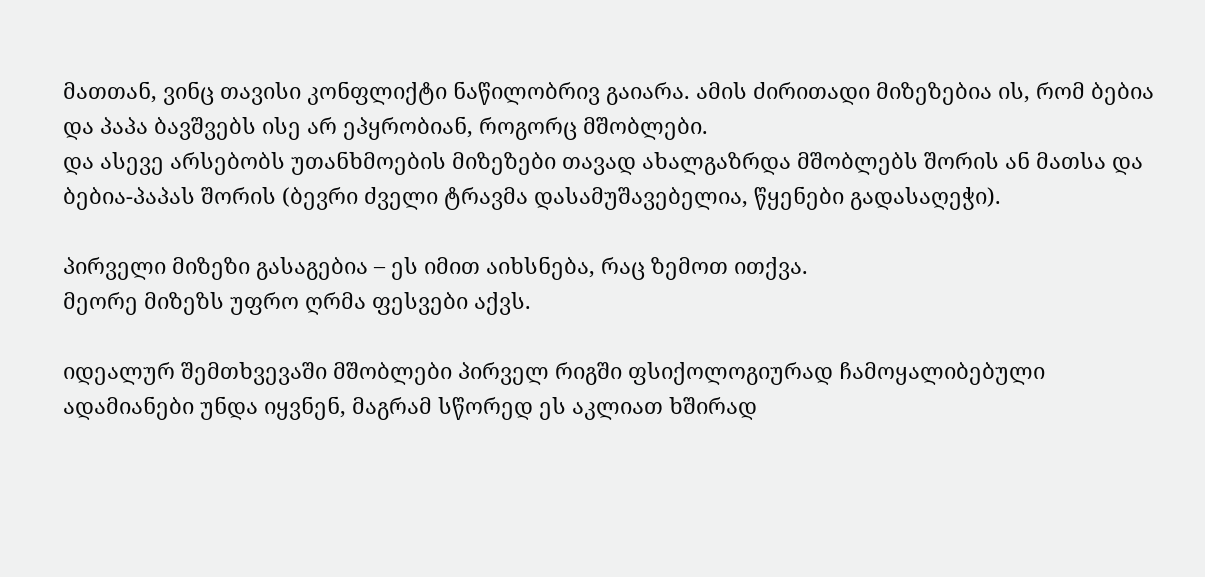მათთან, ვინც თავისი კონფლიქტი ნაწილობრივ გაიარა. ამის ძირითადი მიზეზებია ის, რომ ბებია და პაპა ბავშვებს ისე არ ეპყრობიან, როგორც მშობლები.
და ასევე არსებობს უთანხმოების მიზეზები თავად ახალგაზრდა მშობლებს შორის ან მათსა და ბებია-პაპას შორის (ბევრი ძველი ტრავმა დასამუშავებელია, წყენები გადასაღეჭი).

პირველი მიზეზი გასაგებია – ეს იმით აიხსნება, რაც ზემოთ ითქვა.
მეორე მიზეზს უფრო ღრმა ფესვები აქვს.

იდეალურ შემთხვევაში მშობლები პირველ რიგში ფსიქოლოგიურად ჩამოყალიბებული ადამიანები უნდა იყვნენ, მაგრამ სწორედ ეს აკლიათ ხშირად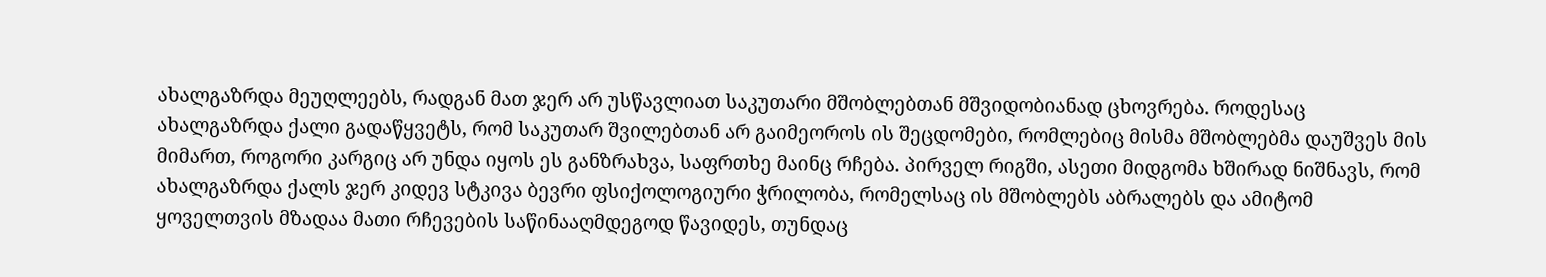ახალგაზრდა მეუღლეებს, რადგან მათ ჯერ არ უსწავლიათ საკუთარი მშობლებთან მშვიდობიანად ცხოვრება. როდესაც ახალგაზრდა ქალი გადაწყვეტს, რომ საკუთარ შვილებთან არ გაიმეოროს ის შეცდომები, რომლებიც მისმა მშობლებმა დაუშვეს მის მიმართ, როგორი კარგიც არ უნდა იყოს ეს განზრახვა, საფრთხე მაინც რჩება. პირველ რიგში, ასეთი მიდგომა ხშირად ნიშნავს, რომ ახალგაზრდა ქალს ჯერ კიდევ სტკივა ბევრი ფსიქოლოგიური ჭრილობა, რომელსაც ის მშობლებს აბრალებს და ამიტომ ყოველთვის მზადაა მათი რჩევების საწინააღმდეგოდ წავიდეს, თუნდაც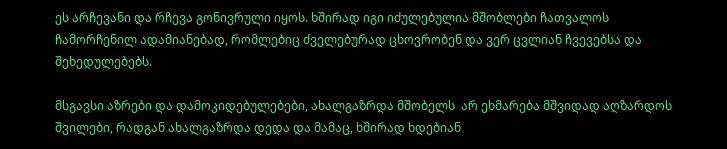ეს არჩევანი და რჩევა გონივრული იყოს. ხშირად იგი იძულებულია მშობლები ჩათვალოს ჩამორჩენილ ადამიანებად, რომლებიც ძველებურად ცხოვრობენ და ვერ ცვლიან ჩვევებსა და შეხედულებებს.

მსგავსი აზრები და დამოკიდებულებები, ახალგაზრდა მშობელს  არ ეხმარება მშვიდად აღზარდოს შვილები, რადგან ახალგაზრდა დედა და მამაც, ხშირად ხდებიან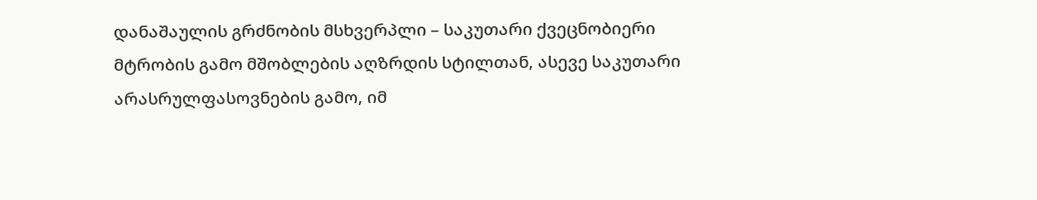დანაშაულის გრძნობის მსხვერპლი – საკუთარი ქვეცნობიერი მტრობის გამო მშობლების აღზრდის სტილთან, ასევე საკუთარი არასრულფასოვნების გამო, იმ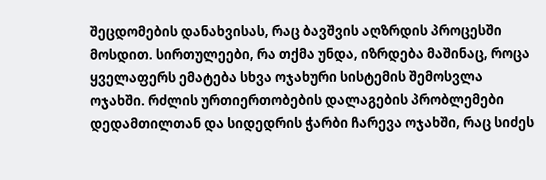შეცდომების დანახვისას, რაც ბავშვის აღზრდის პროცესში მოსდით. სირთულეები, რა თქმა უნდა, იზრდება მაშინაც, როცა ყველაფერს ემატება სხვა ოჯახური სისტემის შემოსვლა ოჯახში. რძლის ურთიერთობების დალაგების პრობლემები დედამთილთან და სიდედრის ჭარბი ჩარევა ოჯახში, რაც სიძეს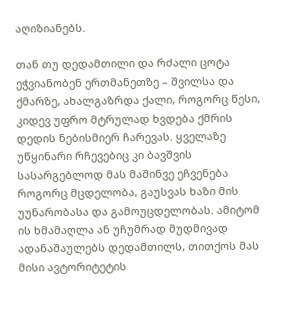აღიზიანებს.

თან თუ დედამთილი და რძალი ცოტა ეჭვიანობენ ერთმანეთზე – შვილსა და ქმარზე, ახალგაზრდა ქალი, როგორც წესი, კიდევ უფრო მტრულად ხვდება ქმრის დედის ნებისმიერ ჩარევას. ყველაზე უწყინარი რჩევებიც კი ბავშვის სასარგებლოდ მას მაშინვე ეჩვენება როგორც მცდელობა, გაუსვას ხაზი მის უუნარობასა და გამოუცდელობას. ამიტომ ის ხმამაღლა ან უჩუმრად მუდმივად ადანაშაულებს დედამთილს, თითქოს მას მისი ავტორიტეტის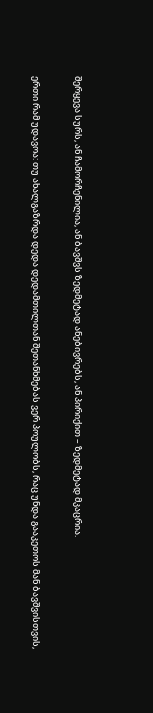შერყევა სურს, ან ჩამორჩენილია, ან ბავშვს ზედმეტად ანებივრებს, ან პირიქით – ზედმეტად მკაცრია.

ერთი რამ უდავოა: თუ ახალგაზრდა დედა დედამთილთან შეთანხმებას ვერ პოულობს, რაც უნდა გააკეთოს მან ბავშვისთვის,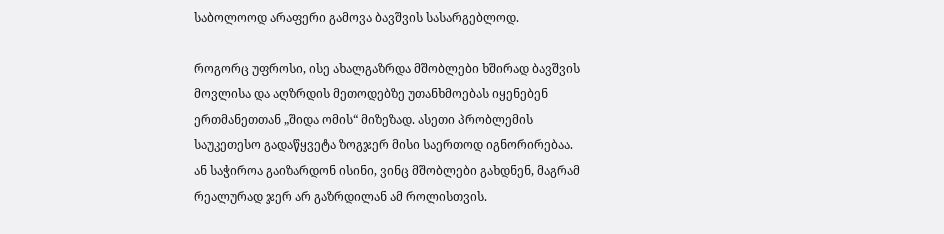საბოლოოდ არაფერი გამოვა ბავშვის სასარგებლოდ.

როგორც უფროსი, ისე ახალგაზრდა მშობლები ხშირად ბავშვის მოვლისა და აღზრდის მეთოდებზე უთანხმოებას იყენებენ ერთმანეთთან „შიდა ომის“ მიზეზად. ასეთი პრობლემის საუკეთესო გადაწყვეტა ზოგჯერ მისი საერთოდ იგნორირებაა. ან საჭიროა გაიზარდონ ისინი, ვინც მშობლები გახდნენ, მაგრამ რეალურად ჯერ არ გაზრდილან ამ როლისთვის.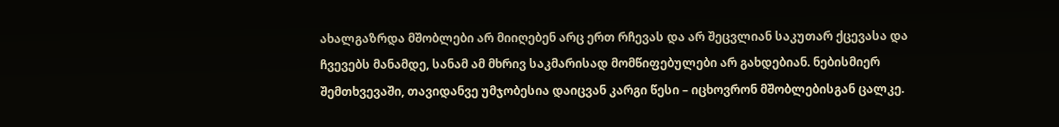ახალგაზრდა მშობლები არ მიიღებენ არც ერთ რჩევას და არ შეცვლიან საკუთარ ქცევასა და ჩვევებს მანამდე, სანამ ამ მხრივ საკმარისად მომწიფებულები არ გახდებიან. ნებისმიერ შემთხვევაში, თავიდანვე უმჯობესია დაიცვან კარგი წესი – იცხოვრონ მშობლებისგან ცალკე.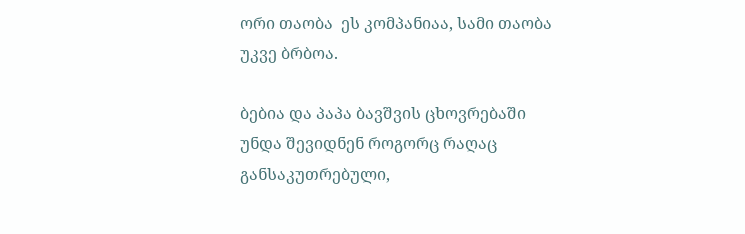ორი თაობა  ეს კომპანიაა, სამი თაობა  უკვე ბრბოა.

ბებია და პაპა ბავშვის ცხოვრებაში უნდა შევიდნენ როგორც რაღაც განსაკუთრებული,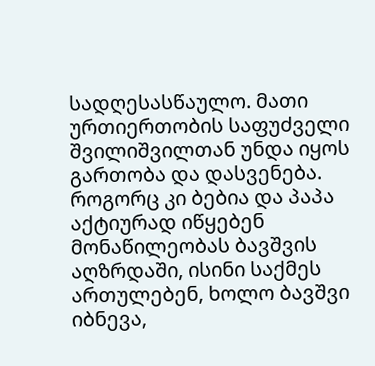სადღესასწაულო. მათი ურთიერთობის საფუძველი შვილიშვილთან უნდა იყოს გართობა და დასვენება. როგორც კი ბებია და პაპა აქტიურად იწყებენ მონაწილეობას ბავშვის აღზრდაში, ისინი საქმეს ართულებენ, ხოლო ბავშვი იბნევა,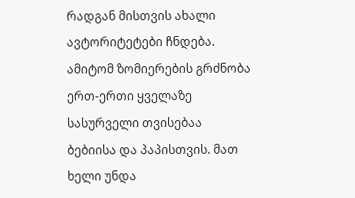რადგან მისთვის ახალი ავტორიტეტები ჩნდება. ამიტომ ზომიერების გრძნობა ერთ-ერთი ყველაზე სასურველი თვისებაა ბებიისა და პაპისთვის. მათ ხელი უნდა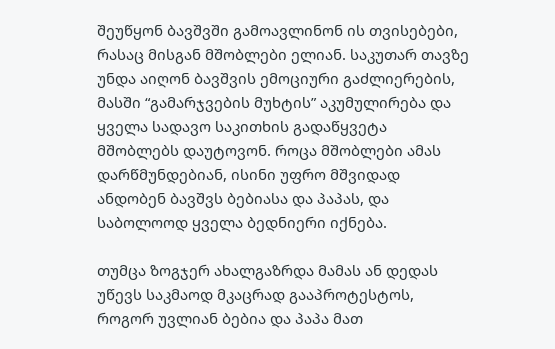შეუწყონ ბავშვში გამოავლინონ ის თვისებები, რასაც მისგან მშობლები ელიან. საკუთარ თავზე უნდა აიღონ ბავშვის ემოციური გაძლიერების, მასში “გამარჯვების მუხტის” აკუმულირება და ყველა სადავო საკითხის გადაწყვეტა მშობლებს დაუტოვონ. როცა მშობლები ამას დარწმუნდებიან, ისინი უფრო მშვიდად ანდობენ ბავშვს ბებიასა და პაპას, და საბოლოოდ ყველა ბედნიერი იქნება.

თუმცა ზოგჯერ ახალგაზრდა მამას ან დედას უწევს საკმაოდ მკაცრად გააპროტესტოს, როგორ უვლიან ბებია და პაპა მათ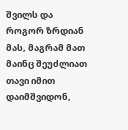შვილს და როგორ ზრდიან მას, მაგრამ მათ მაინც შეუძლიათ თავი იმით დაიმშვიდონ,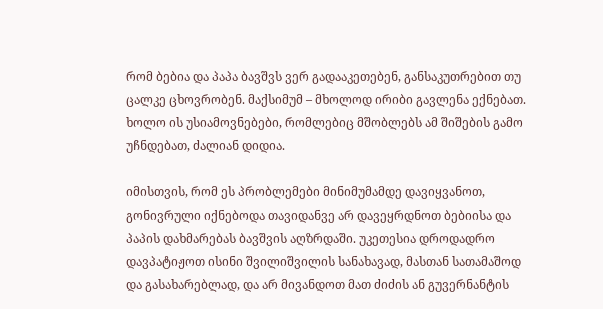რომ ბებია და პაპა ბავშვს ვერ გადააკეთებენ, განსაკუთრებით თუ ცალკე ცხოვრობენ. მაქსიმუმ – მხოლოდ ირიბი გავლენა ექნებათ. ხოლო ის უსიამოვნებები, რომლებიც მშობლებს ამ შიშების გამო უჩნდებათ, ძალიან დიდია.

იმისთვის, რომ ეს პრობლემები მინიმუმამდე დავიყვანოთ, გონივრული იქნებოდა თავიდანვე არ დავეყრდნოთ ბებიისა და პაპის დახმარებას ბავშვის აღზრდაში. უკეთესია დროდადრო დავპატიჟოთ ისინი შვილიშვილის სანახავად, მასთან სათამაშოდ და გასახარებლად, და არ მივანდოთ მათ ძიძის ან გუვერნანტის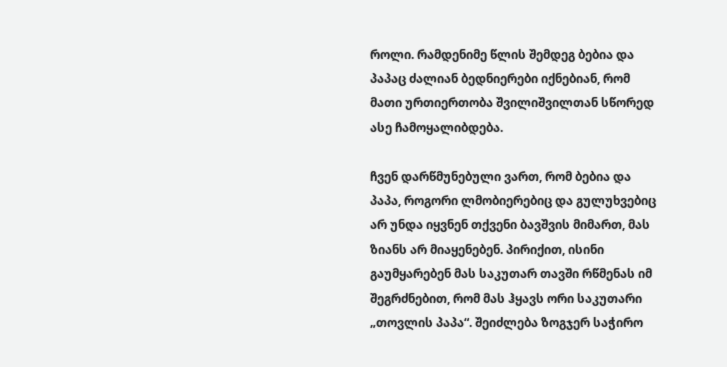როლი. რამდენიმე წლის შემდეგ ბებია და პაპაც ძალიან ბედნიერები იქნებიან, რომ მათი ურთიერთობა შვილიშვილთან სწორედ ასე ჩამოყალიბდება.

ჩვენ დარწმუნებული ვართ, რომ ბებია და პაპა, როგორი ლმობიერებიც და გულუხვებიც არ უნდა იყვნენ თქვენი ბავშვის მიმართ, მას ზიანს არ მიაყენებენ. პირიქით, ისინი გაუმყარებენ მას საკუთარ თავში რწმენას იმ შეგრძნებით, რომ მას ჰყავს ორი საკუთარი „თოვლის პაპა“. შეიძლება ზოგჯერ საჭირო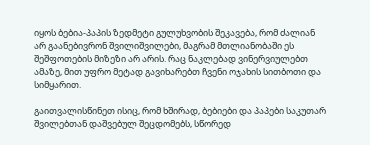იყოს ბებია-პაპის ზედმეტი გულუხვობის შეკავება, რომ ძალიან არ გაანებივრონ შვილიშვილები, მაგრამ მთლიანობაში ეს შეშფოთების მიზეზი არ არის. რაც ნაკლებად ვინერვიულებთ ამაზე, მით უფრო მეტად გავიხარებთ ჩვენი ოჯახის სითბოთი და სიმყარით.

გაითვალისწინეთ ისიც, რომ ხშირად, ბებიები და პაპები საკუთარ შვილებთან დაშვებულ შეცდომებს, სწორედ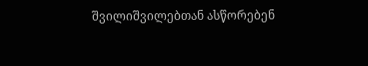შვილიშვილებთან ასწორებენ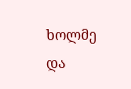ხოლმე და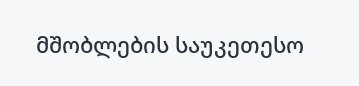მშობლების საუკეთესო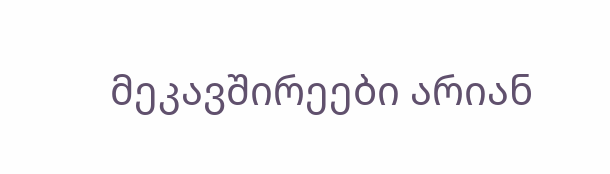მეკავშირეები არიან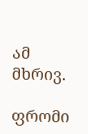ამ მხრივ.

ფრომი